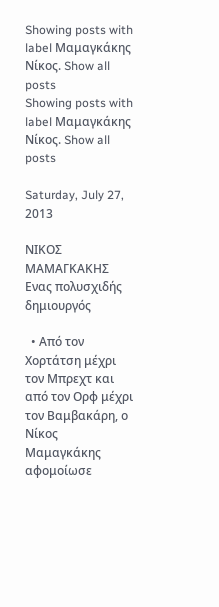Showing posts with label Μαμαγκάκης Νίκος. Show all posts
Showing posts with label Μαμαγκάκης Νίκος. Show all posts

Saturday, July 27, 2013

ΝΙΚΟΣ ΜΑΜΑΓΚΑΚΗΣ Ενας πολυσχιδής δημιουργός

  • Από τον Χορτάτση μέχρι τον Μπρεχτ και από τον Ορφ μέχρι τον Βαμβακάρη, ο Νίκος Μαμαγκάκης αφομοίωσε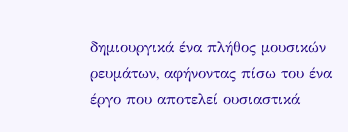δημιουργικά ένα πλήθος μουσικών ρευμάτων, αφήνοντας πίσω του ένα έργο που αποτελεί ουσιαστικά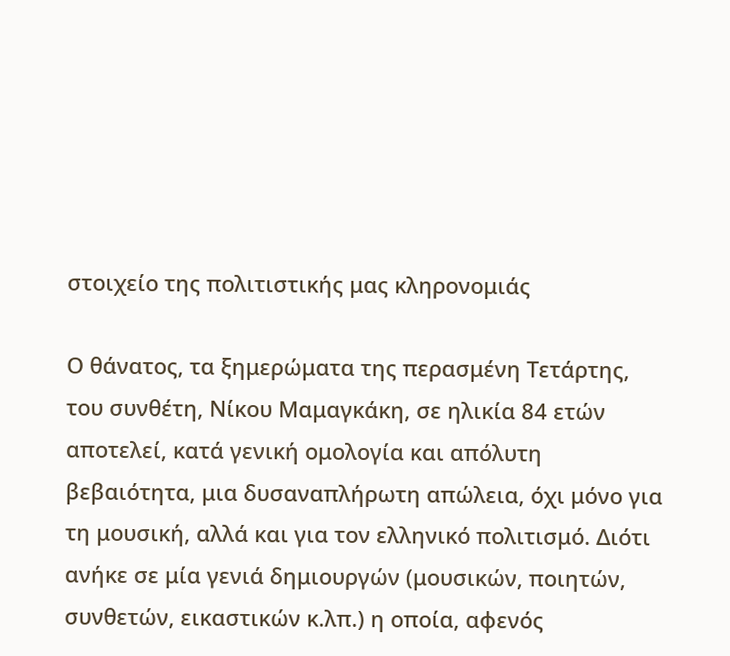στοιχείο της πολιτιστικής μας κληρονομιάς

Ο θάνατος, τα ξημερώματα της περασμένη Τετάρτης, του συνθέτη, Νίκου Μαμαγκάκη, σε ηλικία 84 ετών αποτελεί, κατά γενική ομολογία και απόλυτη βεβαιότητα, μια δυσαναπλήρωτη απώλεια, όχι μόνο για τη μουσική, αλλά και για τον ελληνικό πολιτισμό. Διότι ανήκε σε μία γενιά δημιουργών (μουσικών, ποιητών, συνθετών, εικαστικών κ.λπ.) η οποία, αφενός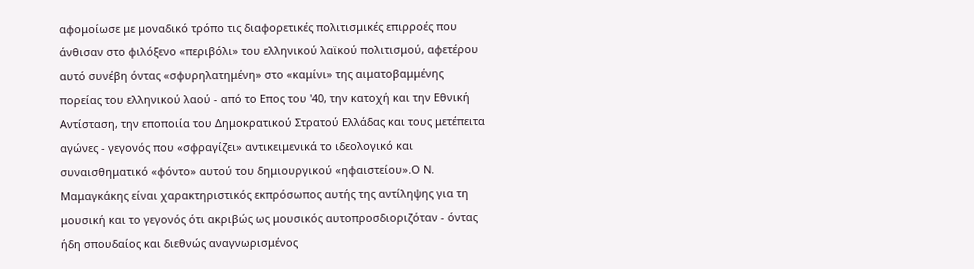αφομοίωσε με μοναδικό τρόπο τις διαφορετικές πολιτισμικές επιρροές που άνθισαν στο φιλόξενο «περιβόλι» του ελληνικού λαϊκού πολιτισμού, αφετέρου αυτό συνέβη όντας «σφυρηλατημένη» στο «καμίνι» της αιματοβαμμένης πορείας του ελληνικού λαού - από το Επος του '40, την κατοχή και την Εθνική Αντίσταση, την εποποιία του Δημοκρατικού Στρατού Ελλάδας και τους μετέπειτα αγώνες - γεγονός που «σφραγίζει» αντικειμενικά το ιδεολογικό και συναισθηματικό «φόντο» αυτού του δημιουργικού «ηφαιστείου».Ο Ν. Μαμαγκάκης είναι χαρακτηριστικός εκπρόσωπος αυτής της αντίληψης για τη μουσική και το γεγονός ότι ακριβώς ως μουσικός αυτοπροσδιοριζόταν - όντας ήδη σπουδαίος και διεθνώς αναγνωρισμένος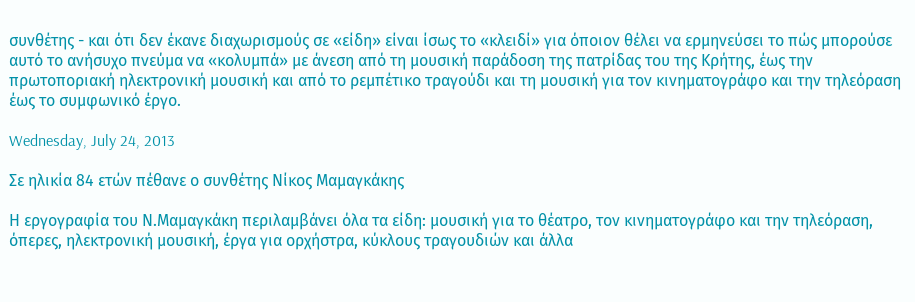συνθέτης - και ότι δεν έκανε διαχωρισμούς σε «είδη» είναι ίσως το «κλειδί» για όποιον θέλει να ερμηνεύσει το πώς μπορούσε αυτό το ανήσυχο πνεύμα να «κολυμπά» με άνεση από τη μουσική παράδοση της πατρίδας του της Κρήτης, έως την πρωτοποριακή ηλεκτρονική μουσική και από το ρεμπέτικο τραγούδι και τη μουσική για τον κινηματογράφο και την τηλεόραση έως το συμφωνικό έργο.

Wednesday, July 24, 2013

Σε ηλικία 84 ετών πέθανε ο συνθέτης Νίκος Μαμαγκάκης

Η εργογραφία του Ν.Μαμαγκάκη περιλαμβάνει όλα τα είδη: μουσική για το θέατρο, τον κινηματογράφο και την τηλεόραση, όπερες, ηλεκτρονική μουσική, έργα για ορχήστρα, κύκλους τραγουδιών και άλλα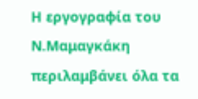Η εργογραφία του Ν.Μαμαγκάκη περιλαμβάνει όλα τα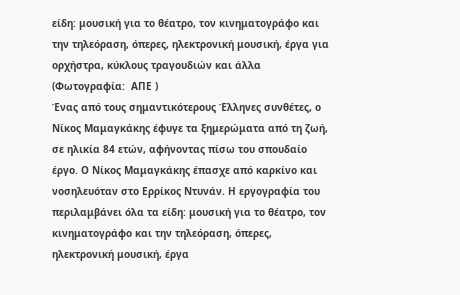είδη: μουσική για το θέατρο, τον κινηματογράφο και την τηλεόραση, όπερες, ηλεκτρονική μουσική, έργα για ορχήστρα, κύκλους τραγουδιών και άλλα   (Φωτογραφία:  ΑΠΕ )
Ένας από τους σημαντικότερους Έλληνες συνθέτες, ο Νίκος Μαμαγκάκης έφυγε τα ξημερώματα από τη ζωή, σε ηλικία 84 ετών, αφήνοντας πίσω του σπουδαίο έργο. Ο Νίκος Μαμαγκάκης έπασχε από καρκίνο και νοσηλευόταν στο Ερρίκος Ντυνάν. Η εργογραφία του περιλαμβάνει όλα τα είδη: μουσική για το θέατρο, τον κινηματογράφο και την τηλεόραση, όπερες, ηλεκτρονική μουσική, έργα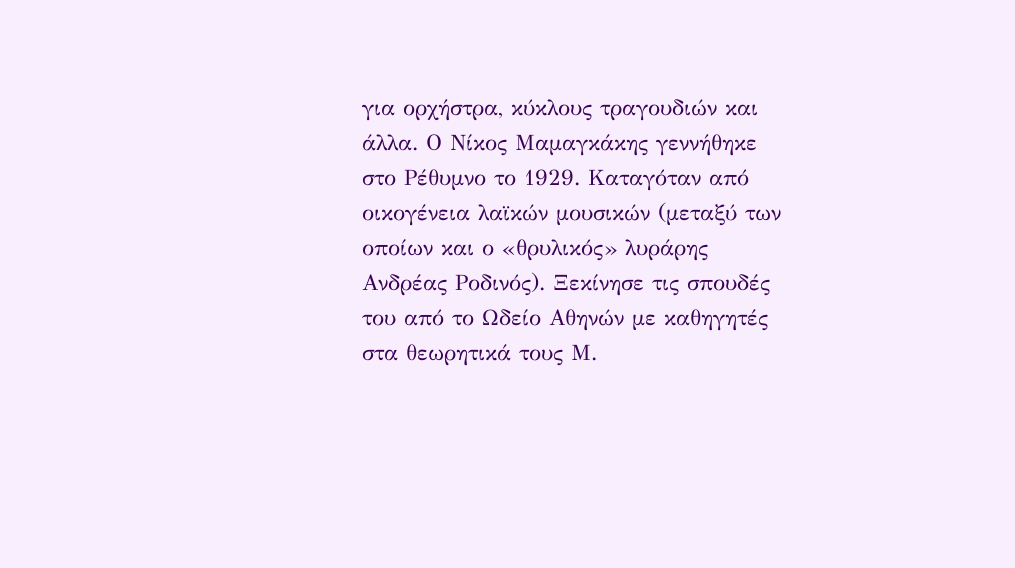για ορχήστρα, κύκλους τραγουδιών και άλλα. Ο Νίκος Μαμαγκάκης γεννήθηκε στο Ρέθυμνο το 1929. Καταγόταν από οικογένεια λαϊκών μουσικών (μεταξύ των οποίων και ο «θρυλικός» λυράρης Ανδρέας Ροδινός). Ξεκίνησε τις σπουδές του από το Ωδείο Αθηνών με καθηγητές στα θεωρητικά τους Μ.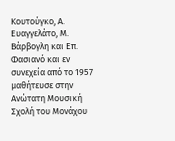Κουτούγκο, Α. Ευαγγελάτο, Μ. Βάρβογλη και Επ. Φασιανό και εν συνεχεία από το 1957 μαθήτευσε στην Ανώτατη Μουσική Σχολή του Μονάχου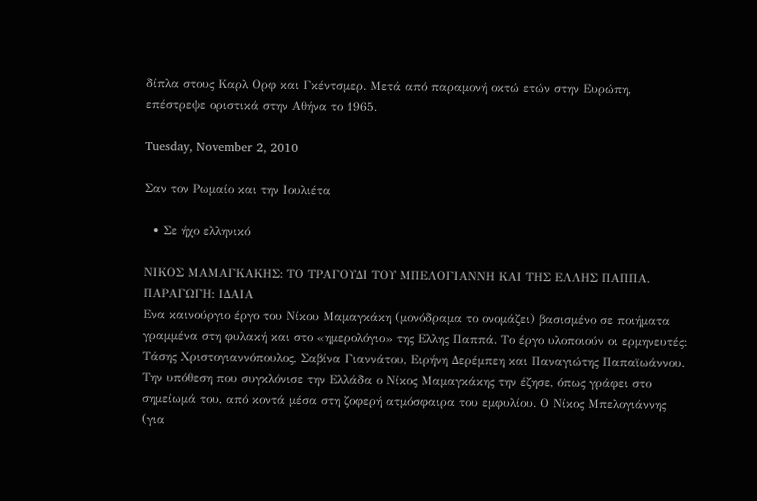δίπλα στους Καρλ Ορφ και Γκέντσμερ. Μετά από παραμονή οκτώ ετών στην Ευρώπη, επέστρεψε οριστικά στην Αθήνα το 1965.

Tuesday, November 2, 2010

Σαν τον Ρωμαίο και την Ιουλιέτα

  • Σε ήχο ελληνικό

ΝΙΚΟΣ ΜΑΜΑΓΚΑΚΗΣ: ΤΟ ΤΡΑΓΟΥΔΙ ΤΟΥ ΜΠΕΛΟΓΙΑΝΝΗ ΚΑΙ ΤΗΣ ΕΛΛΗΣ ΠΑΠΠΑ. ΠΑΡΑΓΩΓΗ: ΙΔΑΙΑ
Ενα καινούργιο έργο του Νίκου Μαμαγκάκη (μονόδραμα το ονομάζει) βασισμένο σε ποιήματα γραμμένα στη φυλακή και στο «ημερολόγιο» της Ελλης Παππά. Το έργο υλοποιούν οι ερμηνευτές: Τάσης Χριστογιαννόπουλος, Σαβίνα Γιαννάτου, Ειρήνη Δερέμπεη και Παναγιώτης Παπαϊωάννου.
Την υπόθεση που συγκλόνισε την Ελλάδα ο Νίκος Μαμαγκάκης την έζησε, όπως γράφει στο σημείωμά του, από κοντά μέσα στη ζοφερή ατμόσφαιρα του εμφυλίου. Ο Νίκος Μπελογιάννης (για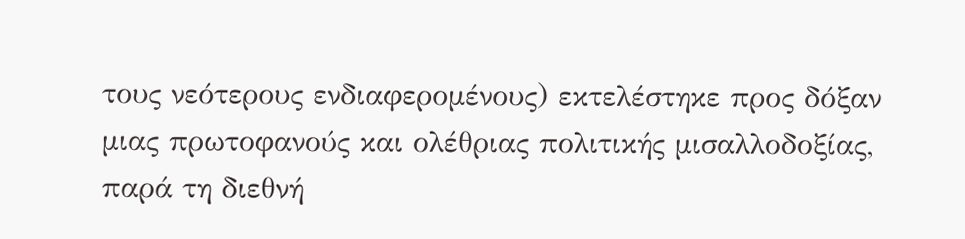τους νεότερους ενδιαφερομένους) εκτελέστηκε προς δόξαν μιας πρωτοφανούς και ολέθριας πολιτικής μισαλλοδοξίας, παρά τη διεθνή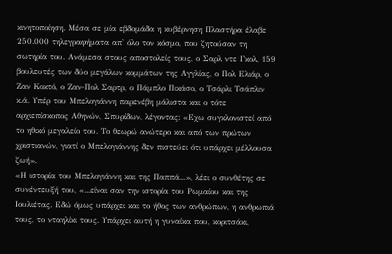κινητοποίηση. Μέσα σε μία εβδομάδα η κυβέρνηση Πλαστήρα έλαβε 250.000 τηλεγραφήματα απ' όλο τον κόσμο, που ζητούσαν τη σωτηρία του. Ανάμεσα στους αποστολείς τους, ο Σαρλ ντε Γκολ, 159 βουλευτές των δύο μεγάλων κομμάτων της Αγγλίας, ο Πολ Ελιάρ, ο Ζαν Κοκτό, ο Ζαν-Πολ Σαρτρ, ο Πάμπλο Πικάσο, ο Τσάρλι Τσάπλιν κ.ά. Υπέρ του Μπελογιάννη παρενέβη μάλιστα και ο τότε αρχιεπίσκοπος Αθηνών, Σπυρίδων, λέγοντας: «Εχω συγκλονιστεί από το ηθικό μεγαλείο του. Το θεωρώ ανώτερο και από των πρώτων χριστιανών, γιατί ο Μπελογιάννης δεν πιστεύει ότι υπάρχει μέλλουσα ζωή».
«Η ιστορία του Μπελογιάννη και της Παππά...», λέει ο συνθέτης σε συνέντευξή του, «...είναι σαν την ιστορία του Ρωμαίου και της Ιουλιέτας. Εδώ όμως υπάρχει και το ήθος των ανθρώπων, η ανθρωπιά τους, το νταηλίκι τους. Υπάρχει αυτή η γυναίκα που, κοριτσάκι,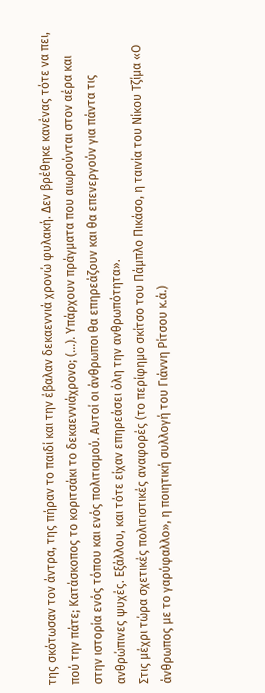της σκότωσαν τον άντρα, της πήραν το παιδί και την έβαλαν δεκαεννιά χρονώ φυλακή. Δεν βρέθηκε κανένας τότε να πει, πού την πάτε; Κατάσκοπος το κοριτσάκι το δεκαεννιάχρονο; (...). Υπάρχουν πράγματα που αιωρούνται στον αέρα και στην ιστορία ενός τόπου και ενός πολιτισμού. Αυτοί οι άνθρωποι θα επηρεάζουν και θα επενεργούν για πάντα τις ανθρώπινες ψυχές. Εξάλλου, και τότε είχαν επηρεάσει όλη την ανθρωπότητα».
Στις μέχρι τώρα σχετικές πολιτιστικές αναφορές (το περίφημο σκίτσο του Πάμπλο Πικάσο, η ταινία του Νίκου Τζίμα «Ο άνθρωπος με το γαρύφαλλο», η ποιητική συλλογή του Γιάννη Ρίτσου κ.ά.)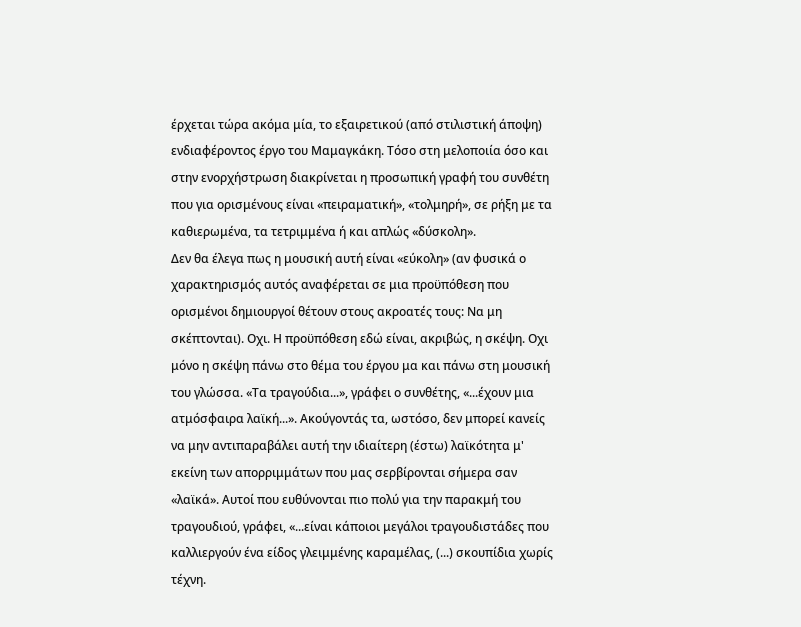έρχεται τώρα ακόμα μία, το εξαιρετικού (από στιλιστική άποψη) ενδιαφέροντος έργο του Μαμαγκάκη. Τόσο στη μελοποιία όσο και στην ενορχήστρωση διακρίνεται η προσωπική γραφή του συνθέτη που για ορισμένους είναι «πειραματική», «τολμηρή», σε ρήξη με τα καθιερωμένα, τα τετριμμένα ή και απλώς «δύσκολη».
Δεν θα έλεγα πως η μουσική αυτή είναι «εύκολη» (αν φυσικά ο χαρακτηρισμός αυτός αναφέρεται σε μια προϋπόθεση που ορισμένοι δημιουργοί θέτουν στους ακροατές τους: Να μη σκέπτονται). Οχι. Η προϋπόθεση εδώ είναι, ακριβώς, η σκέψη. Οχι μόνο η σκέψη πάνω στο θέμα του έργου μα και πάνω στη μουσική του γλώσσα. «Τα τραγούδια...», γράφει ο συνθέτης, «...έχουν μια ατμόσφαιρα λαϊκή...». Ακούγοντάς τα, ωστόσο, δεν μπορεί κανείς να μην αντιπαραβάλει αυτή την ιδιαίτερη (έστω) λαϊκότητα μ' εκείνη των απορριμμάτων που μας σερβίρονται σήμερα σαν «λαϊκά». Αυτοί που ευθύνονται πιο πολύ για την παρακμή του τραγουδιού, γράφει, «...είναι κάποιοι μεγάλοι τραγουδιστάδες που καλλιεργούν ένα είδος γλειμμένης καραμέλας, (...) σκουπίδια χωρίς τέχνη.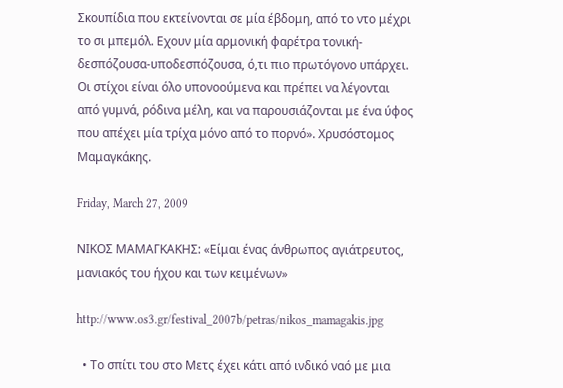Σκουπίδια που εκτείνονται σε μία έβδομη, από το ντο μέχρι το σι μπεμόλ. Εχουν μία αρμονική φαρέτρα τονική-δεσπόζουσα-υποδεσπόζουσα, ό,τι πιο πρωτόγονο υπάρχει. Οι στίχοι είναι όλο υπονοούμενα και πρέπει να λέγονται από γυμνά, ρόδινα μέλη, και να παρουσιάζονται με ένα ύφος που απέχει μία τρίχα μόνο από το πορνό». Χρυσόστομος Μαμαγκάκης.

Friday, March 27, 2009

ΝΙΚΟΣ ΜΑΜΑΓΚΑΚΗΣ: «Είμαι ένας άνθρωπος αγιάτρευτος, μανιακός του ήχου και των κειμένων»

http://www.os3.gr/festival_2007b/petras/nikos_mamagakis.jpg

  • Το σπίτι του στο Μετς έχει κάτι από ινδικό ναό με μια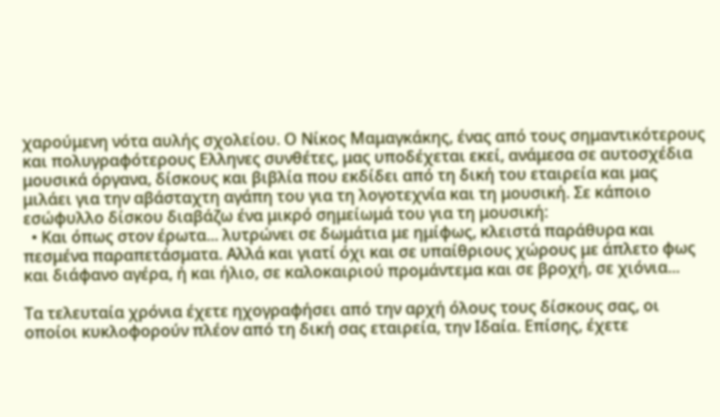χαρούμενη νότα αυλής σχολείου. Ο Νίκος Μαμαγκάκης, ένας από τους σημαντικότερους και πολυγραφότερους Ελληνες συνθέτες, μας υποδέχεται εκεί, ανάμεσα σε αυτοσχέδια μουσικά όργανα, δίσκους και βιβλία που εκδίδει από τη δική του εταιρεία και μας μιλάει για την αβάσταχτη αγάπη του για τη λογοτεχνία και τη μουσική. Σε κάποιο εσώφυλλο δίσκου διαβάζω ένα μικρό σημείωμά του για τη μουσική:
  • Και όπως στον έρωτα... λυτρώνει σε δωμάτια με ημίφως, κλειστά παράθυρα και πεσμένα παραπετάσματα. Αλλά και γιατί όχι και σε υπαίθριους χώρους με άπλετο φως και διάφανο αγέρα, ή και ήλιο, σε καλοκαιριού προμάντεμα και σε βροχή, σε χιόνια...

Τα τελευταία χρόνια έχετε ηχογραφήσει από την αρχή όλους τους δίσκους σας, οι οποίοι κυκλοφορούν πλέον από τη δική σας εταιρεία, την Ιδαία. Επίσης, έχετε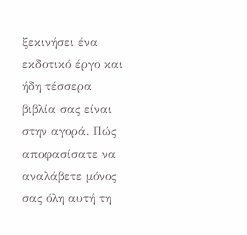ξεκινήσει ένα εκδοτικό έργο και ήδη τέσσερα βιβλία σας είναι στην αγορά. Πώς αποφασίσατε να αναλάβετε μόνος σας όλη αυτή τη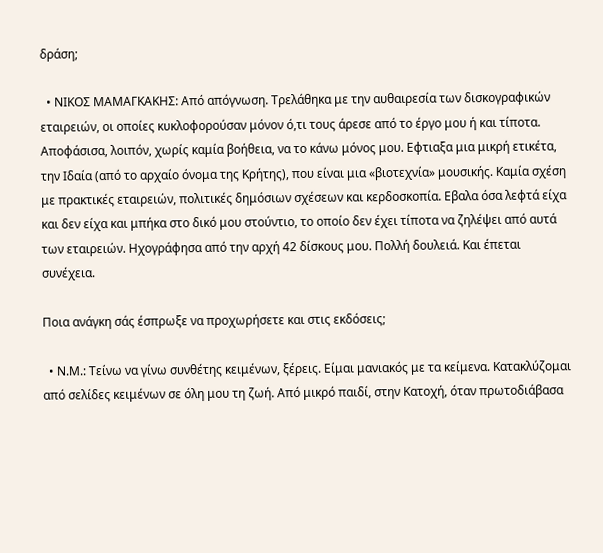δράση;

  • ΝΙΚΟΣ ΜΑΜΑΓΚΑΚΗΣ: Από απόγνωση. Τρελάθηκα με την αυθαιρεσία των δισκογραφικών εταιρειών, οι οποίες κυκλοφορούσαν μόνον ό,τι τους άρεσε από το έργο μου ή και τίποτα. Αποφάσισα, λοιπόν, χωρίς καμία βοήθεια, να το κάνω μόνος μου. Εφτιαξα μια μικρή ετικέτα, την Ιδαία (από το αρχαίο όνομα της Κρήτης), που είναι μια «βιοτεχνία» μουσικής. Καμία σχέση με πρακτικές εταιρειών, πολιτικές δημόσιων σχέσεων και κερδοσκοπία. Εβαλα όσα λεφτά είχα και δεν είχα και μπήκα στο δικό μου στούντιο, το οποίο δεν έχει τίποτα να ζηλέψει από αυτά των εταιρειών. Ηχογράφησα από την αρχή 42 δίσκους μου. Πολλή δουλειά. Και έπεται συνέχεια.

Ποια ανάγκη σάς έσπρωξε να προχωρήσετε και στις εκδόσεις;

  • Ν.Μ.: Τείνω να γίνω συνθέτης κειμένων, ξέρεις. Είμαι μανιακός με τα κείμενα. Κατακλύζομαι από σελίδες κειμένων σε όλη μου τη ζωή. Από μικρό παιδί, στην Κατοχή, όταν πρωτοδιάβασα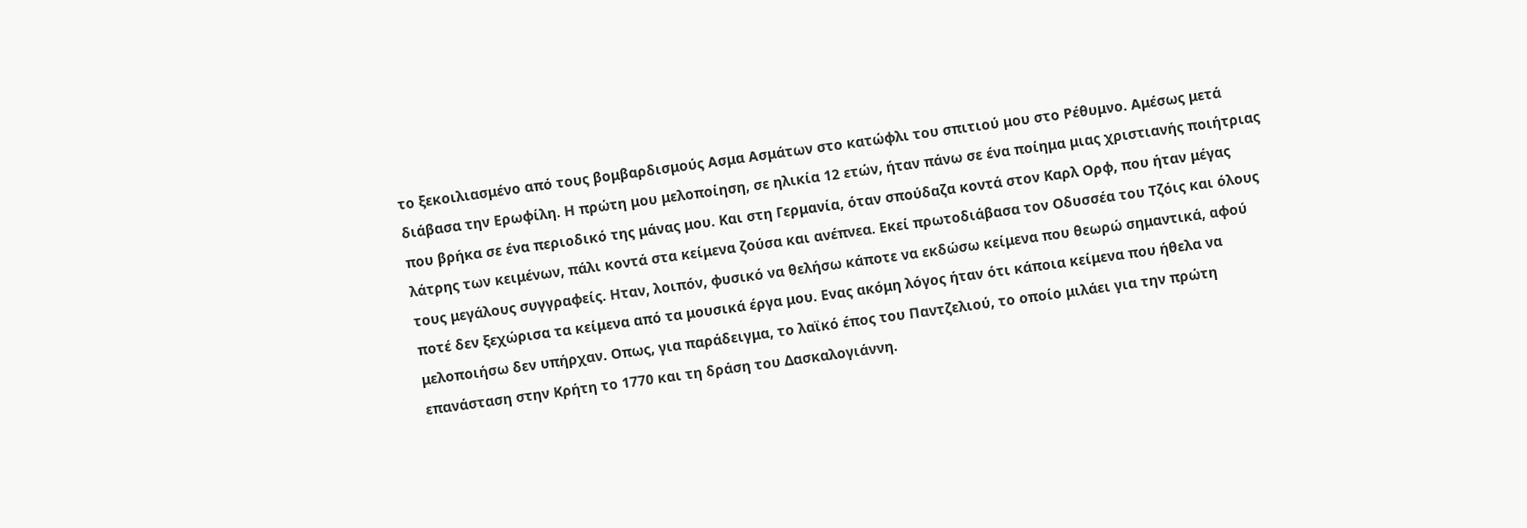το ξεκοιλιασμένο από τους βομβαρδισμούς Ασμα Ασμάτων στο κατώφλι του σπιτιού μου στο Ρέθυμνο. Αμέσως μετά διάβασα την Ερωφίλη. Η πρώτη μου μελοποίηση, σε ηλικία 12 ετών, ήταν πάνω σε ένα ποίημα μιας χριστιανής ποιήτριας που βρήκα σε ένα περιοδικό της μάνας μου. Και στη Γερμανία, όταν σπούδαζα κοντά στον Καρλ Ορφ, που ήταν μέγας λάτρης των κειμένων, πάλι κοντά στα κείμενα ζούσα και ανέπνεα. Εκεί πρωτοδιάβασα τον Οδυσσέα του Τζόις και όλους τους μεγάλους συγγραφείς. Ηταν, λοιπόν, φυσικό να θελήσω κάποτε να εκδώσω κείμενα που θεωρώ σημαντικά, αφού ποτέ δεν ξεχώρισα τα κείμενα από τα μουσικά έργα μου. Ενας ακόμη λόγος ήταν ότι κάποια κείμενα που ήθελα να μελοποιήσω δεν υπήρχαν. Οπως, για παράδειγμα, το λαϊκό έπος του Παντζελιού, το οποίο μιλάει για την πρώτη επανάσταση στην Κρήτη το 1770 και τη δράση του Δασκαλογιάννη.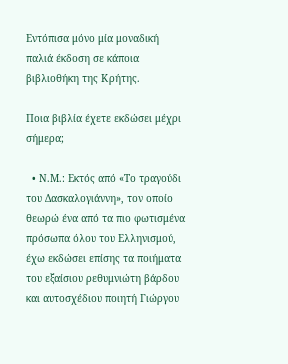Εντόπισα μόνο μία μοναδική παλιά έκδοση σε κάποια βιβλιοθήκη της Κρήτης.

Ποια βιβλία έχετε εκδώσει μέχρι σήμερα;

  • Ν.Μ.: Εκτός από «Το τραγούδι του Δασκαλογιάννη», τον οποίο θεωρώ ένα από τα πιο φωτισμένα πρόσωπα όλου του Ελληνισμού, έχω εκδώσει επίσης τα ποιήματα του εξαίσιου ρεθυμνιώτη βάρδου και αυτοσχέδιου ποιητή Γιώργου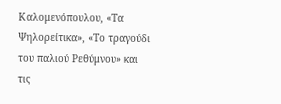Καλομενόπουλου, «Τα Ψηλορείτικα», «Το τραγούδι του παλιού Ρεθύμνου» και τις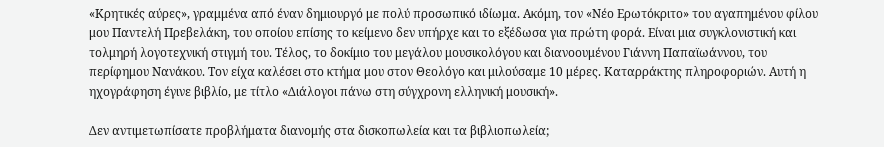«Κρητικές αύρες», γραμμένα από έναν δημιουργό με πολύ προσωπικό ιδίωμα. Ακόμη, τον «Νέο Ερωτόκριτο» του αγαπημένου φίλου μου Παντελή Πρεβελάκη, του οποίου επίσης το κείμενο δεν υπήρχε και το εξέδωσα για πρώτη φορά. Είναι μια συγκλονιστική και τολμηρή λογοτεχνική στιγμή του. Τέλος, το δοκίμιο του μεγάλου μουσικολόγου και διανοουμένου Γιάννη Παπαϊωάννου, του περίφημου Νανάκου. Τον είχα καλέσει στο κτήμα μου στον Θεολόγο και μιλούσαμε 10 μέρες. Καταρράκτης πληροφοριών. Αυτή η ηχογράφηση έγινε βιβλίο, με τίτλο «Διάλογοι πάνω στη σύγχρονη ελληνική μουσική».

Δεν αντιμετωπίσατε προβλήματα διανομής στα δισκοπωλεία και τα βιβλιοπωλεία;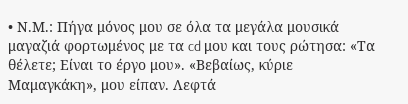• Ν.Μ.: Πήγα μόνος μου σε όλα τα μεγάλα μουσικά μαγαζιά φορτωμένος με τα cd μου και τους ρώτησα: «Τα θέλετε; Είναι το έργο μου». «Βεβαίως, κύριε Μαμαγκάκη», μου είπαν. Λεφτά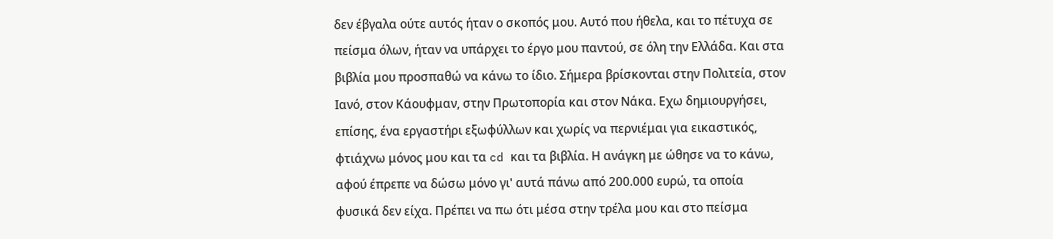δεν έβγαλα ούτε αυτός ήταν ο σκοπός μου. Αυτό που ήθελα, και το πέτυχα σε πείσμα όλων, ήταν να υπάρχει το έργο μου παντού, σε όλη την Ελλάδα. Και στα βιβλία μου προσπαθώ να κάνω το ίδιο. Σήμερα βρίσκονται στην Πολιτεία, στον Ιανό, στον Κάουφμαν, στην Πρωτοπορία και στον Νάκα. Εχω δημιουργήσει, επίσης, ένα εργαστήρι εξωφύλλων και χωρίς να περνιέμαι για εικαστικός, φτιάχνω μόνος μου και τα cd και τα βιβλία. Η ανάγκη με ώθησε να το κάνω, αφού έπρεπε να δώσω μόνο γι' αυτά πάνω από 200.000 ευρώ, τα οποία φυσικά δεν είχα. Πρέπει να πω ότι μέσα στην τρέλα μου και στο πείσμα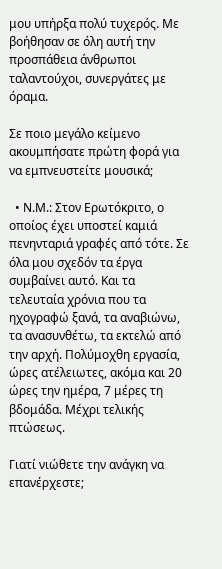μου υπήρξα πολύ τυχερός. Με βοήθησαν σε όλη αυτή την προσπάθεια άνθρωποι ταλαντούχοι, συνεργάτες με όραμα.

Σε ποιο μεγάλο κείμενο ακουμπήσατε πρώτη φορά για να εμπνευστείτε μουσικά;

  • Ν.Μ.: Στον Ερωτόκριτο, ο οποίος έχει υποστεί καμιά πενηνταριά γραφές από τότε. Σε όλα μου σχεδόν τα έργα συμβαίνει αυτό. Και τα τελευταία χρόνια που τα ηχογραφώ ξανά, τα αναβιώνω, τα ανασυνθέτω, τα εκτελώ από την αρχή. Πολύμοχθη εργασία, ώρες ατέλειωτες, ακόμα και 20 ώρες την ημέρα, 7 μέρες τη βδομάδα. Μέχρι τελικής πτώσεως.

Γιατί νιώθετε την ανάγκη να επανέρχεστε;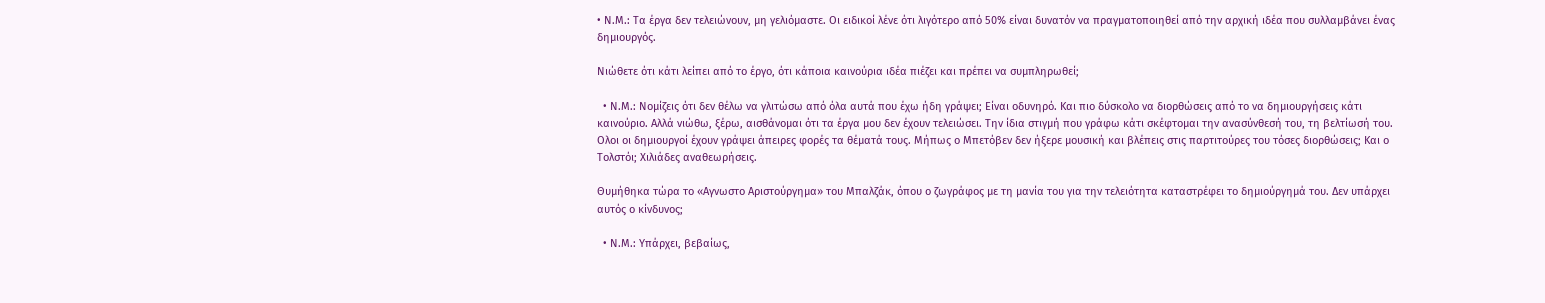• Ν.Μ.: Τα έργα δεν τελειώνουν, μη γελιόμαστε. Οι ειδικοί λένε ότι λιγότερο από 50% είναι δυνατόν να πραγματοποιηθεί από την αρχική ιδέα που συλλαμβάνει ένας δημιουργός.

Νιώθετε ότι κάτι λείπει από το έργο, ότι κάποια καινούρια ιδέα πιέζει και πρέπει να συμπληρωθεί;

  • Ν.Μ.: Νομίζεις ότι δεν θέλω να γλιτώσω από όλα αυτά που έχω ήδη γράψει; Είναι οδυνηρό. Και πιο δύσκολο να διορθώσεις από το να δημιουργήσεις κάτι καινούριο. Αλλά νιώθω, ξέρω, αισθάνομαι ότι τα έργα μου δεν έχουν τελειώσει. Την ίδια στιγμή που γράφω κάτι σκέφτομαι την ανασύνθεσή του, τη βελτίωσή του. Ολοι οι δημιουργοί έχουν γράψει άπειρες φορές τα θέματά τους. Μήπως ο Μπετόβεν δεν ήξερε μουσική και βλέπεις στις παρτιτούρες του τόσες διορθώσεις; Και ο Τολστόι; Χιλιάδες αναθεωρήσεις.

Θυμήθηκα τώρα το «Αγνωστο Αριστούργημα» του Μπαλζάκ, όπου ο ζωγράφος με τη μανία του για την τελειότητα καταστρέφει το δημιούργημά του. Δεν υπάρχει αυτός ο κίνδυνος;

  • Ν.Μ.: Υπάρχει, βεβαίως,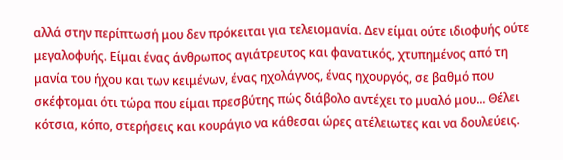αλλά στην περίπτωσή μου δεν πρόκειται για τελειομανία. Δεν είμαι ούτε ιδιοφυής ούτε μεγαλοφυής. Είμαι ένας άνθρωπος αγιάτρευτος και φανατικός, χτυπημένος από τη μανία του ήχου και των κειμένων, ένας ηχολάγνος, ένας ηχουργός, σε βαθμό που σκέφτομαι ότι τώρα που είμαι πρεσβύτης πώς διάβολο αντέχει το μυαλό μου... Θέλει κότσια, κόπο, στερήσεις και κουράγιο να κάθεσαι ώρες ατέλειωτες και να δουλεύεις.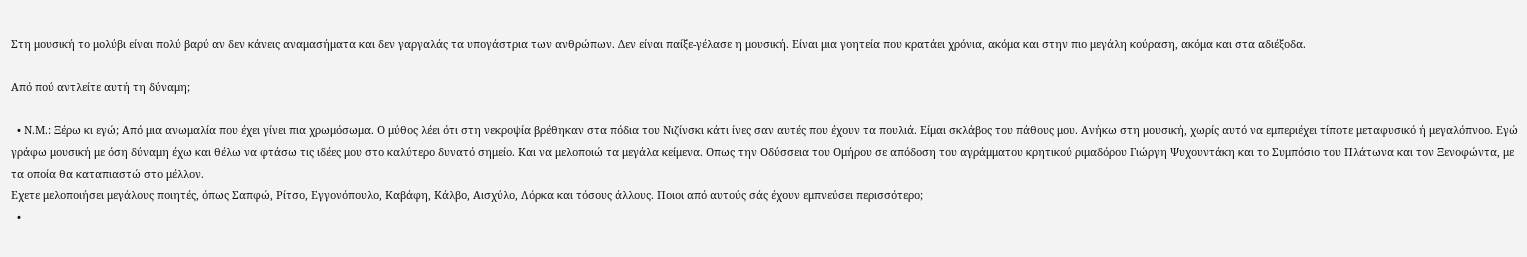Στη μουσική το μολύβι είναι πολύ βαρύ αν δεν κάνεις αναμασήματα και δεν γαργαλάς τα υπογάστρια των ανθρώπων. Δεν είναι παίξε-γέλασε η μουσική. Είναι μια γοητεία που κρατάει χρόνια, ακόμα και στην πιο μεγάλη κούραση, ακόμα και στα αδιέξοδα.

Από πού αντλείτε αυτή τη δύναμη;

  • Ν.Μ.: Ξέρω κι εγώ; Από μια ανωμαλία που έχει γίνει πια χρωμόσωμα. Ο μύθος λέει ότι στη νεκροψία βρέθηκαν στα πόδια του Νιζίνσκι κάτι ίνες σαν αυτές που έχουν τα πουλιά. Είμαι σκλάβος του πάθους μου. Ανήκω στη μουσική, χωρίς αυτό να εμπεριέχει τίποτε μεταφυσικό ή μεγαλόπνοο. Εγώ γράφω μουσική με όση δύναμη έχω και θέλω να φτάσω τις ιδέες μου στο καλύτερο δυνατό σημείο. Και να μελοποιώ τα μεγάλα κείμενα. Οπως την Οδύσσεια του Ομήρου σε απόδοση του αγράμματου κρητικού ριμαδόρου Γιώργη Ψυχουντάκη και το Συμπόσιο του Πλάτωνα και τον Ξενοφώντα, με τα οποία θα καταπιαστώ στο μέλλον.
Εχετε μελοποιήσει μεγάλους ποιητές, όπως Σαπφώ, Ρίτσο, Εγγονόπουλο, Καβάφη, Κάλβο, Αισχύλο, Λόρκα και τόσους άλλους. Ποιοι από αυτούς σάς έχουν εμπνεύσει περισσότερο;
  •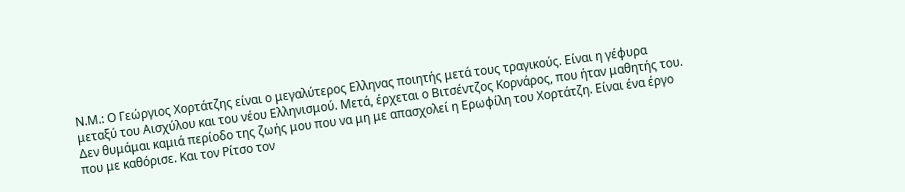Ν.Μ.: Ο Γεώργιος Χορτάτζης είναι ο μεγαλύτερος Ελληνας ποιητής μετά τους τραγικούς. Είναι η γέφυρα μεταξύ του Αισχύλου και του νέου Ελληνισμού. Μετά, έρχεται ο Βιτσέντζος Κορνάρος, που ήταν μαθητής του. Δεν θυμάμαι καμιά περίοδο της ζωής μου που να μη με απασχολεί η Ερωφίλη του Χορτάτζη. Είναι ένα έργο που με καθόρισε. Και τον Ρίτσο τον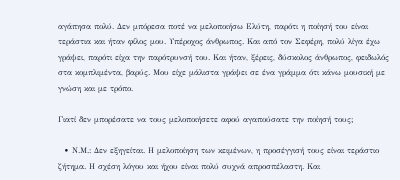αγάπησα πολύ. Δεν μπόρεσα ποτέ να μελοποιήσω Ελύτη, παρότι η ποίησή του είναι τεράστια και ήταν φίλος μου. Υπέροχος άνθρωπος. Και από τον Σεφέρη, πολύ λίγα έχω γράψει, παρότι είχα την παρότρυνσή του. Και ήταν, ξέρεις, δύσκολος άνθρωπος, φειδωλός στα κομπλιμέντα, βαρύς. Μου είχε μάλιστα γράψει σε ένα γράμμα ότι κάνω μουσική με γνώση και με τρόπο.

Γιατί δεν μπορέσατε να τους μελοποιήσετε αφού αγαπούσατε την ποίησή τους;

  • Ν.Μ.: Δεν εξηγείται. Η μελοποίηση των κειμένων, η προσέγγισή τους είναι τεράστιο ζήτημα. Η σχέση λόγου και ήχου είναι πολύ συχνά απροσπέλαστη. Και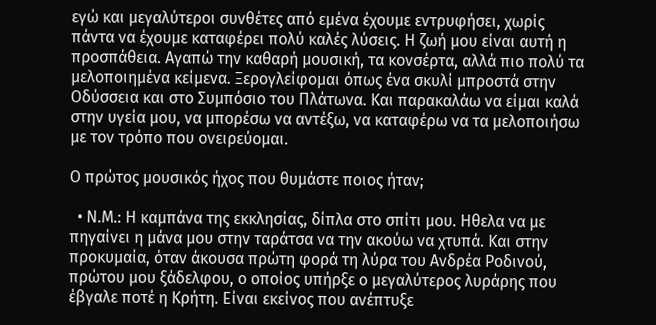εγώ και μεγαλύτεροι συνθέτες από εμένα έχουμε εντρυφήσει, χωρίς πάντα να έχουμε καταφέρει πολύ καλές λύσεις. Η ζωή μου είναι αυτή η προσπάθεια. Αγαπώ την καθαρή μουσική, τα κονσέρτα, αλλά πιο πολύ τα μελοποιημένα κείμενα. Ξερογλείφομαι όπως ένα σκυλί μπροστά στην Οδύσσεια και στο Συμπόσιο του Πλάτωνα. Και παρακαλάω να είμαι καλά στην υγεία μου, να μπορέσω να αντέξω, να καταφέρω να τα μελοποιήσω με τον τρόπο που ονειρεύομαι.

Ο πρώτος μουσικός ήχος που θυμάστε ποιος ήταν;

  • Ν.Μ.: Η καμπάνα της εκκλησίας, δίπλα στο σπίτι μου. Ηθελα να με πηγαίνει η μάνα μου στην ταράτσα να την ακούω να χτυπά. Και στην προκυμαία, όταν άκουσα πρώτη φορά τη λύρα του Ανδρέα Ροδινού, πρώτου μου ξάδελφου, ο οποίος υπήρξε ο μεγαλύτερος λυράρης που έβγαλε ποτέ η Κρήτη. Είναι εκείνος που ανέπτυξε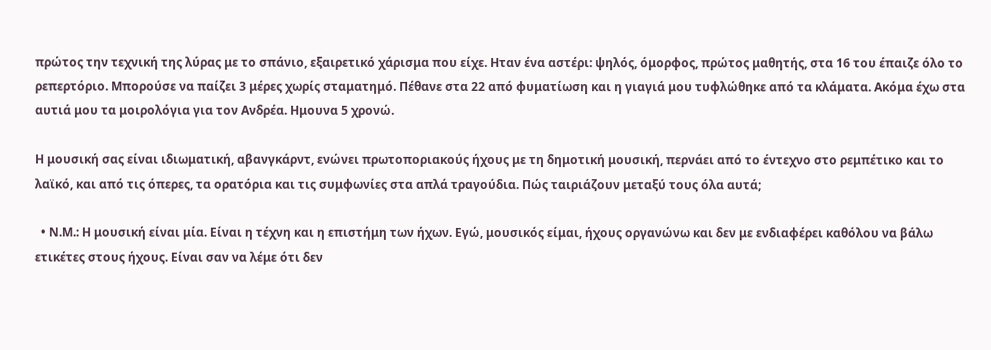πρώτος την τεχνική της λύρας με το σπάνιο, εξαιρετικό χάρισμα που είχε. Ηταν ένα αστέρι: ψηλός, όμορφος, πρώτος μαθητής, στα 16 του έπαιζε όλο το ρεπερτόριο. Μπορούσε να παίζει 3 μέρες χωρίς σταματημό. Πέθανε στα 22 από φυματίωση και η γιαγιά μου τυφλώθηκε από τα κλάματα. Ακόμα έχω στα αυτιά μου τα μοιρολόγια για τον Ανδρέα. Ημουνα 5 χρονώ.

Η μουσική σας είναι ιδιωματική, αβανγκάρντ, ενώνει πρωτοποριακούς ήχους με τη δημοτική μουσική, περνάει από το έντεχνο στο ρεμπέτικο και το λαϊκό, και από τις όπερες, τα ορατόρια και τις συμφωνίες στα απλά τραγούδια. Πώς ταιριάζουν μεταξύ τους όλα αυτά;

  • Ν.Μ.: Η μουσική είναι μία. Είναι η τέχνη και η επιστήμη των ήχων. Εγώ, μουσικός είμαι, ήχους οργανώνω και δεν με ενδιαφέρει καθόλου να βάλω ετικέτες στους ήχους. Είναι σαν να λέμε ότι δεν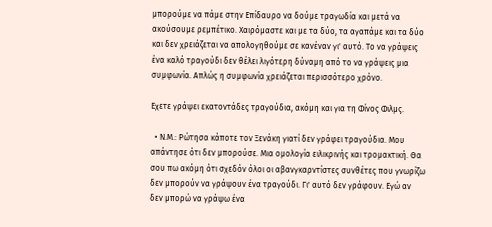μπορούμε να πάμε στην Επίδαυρο να δούμε τραγωδία και μετά να ακούσουμε ρεμπέτικο. Χαιρόμαστε και με τα δύο, τα αγαπάμε και τα δύο και δεν χρειάζεται να απολογηθούμε σε κανέναν γι' αυτό. Το να γράψεις ένα καλό τραγούδι δεν θέλει λιγότερη δύναμη από το να γράψεις μια συμφωνία. Απλώς η συμφωνία χρειάζεται περισσότερο χρόνο.

Εχετε γράψει εκατοντάδες τραγούδια, ακόμη και για τη Φίνος Φιλμς.

  • Ν.Μ.: Ρώτησα κάποτε τον Ξενάκη γιατί δεν γράφει τραγούδια. Μου απάντησε ότι δεν μπορούσε. Μια ομολογία ειλικρινής και τρομακτική. Θα σου πω ακόμη ότι σχεδόν όλοι οι αβανγκαρντίστες συνθέτες που γνωρίζω δεν μπορούν να γράψουν ένα τραγούδι. Γι' αυτό δεν γράφουν. Εγώ αν δεν μπορώ να γράψω ένα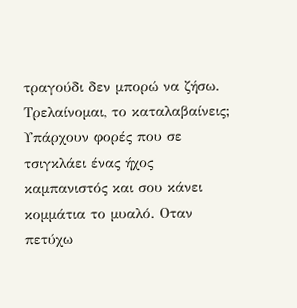τραγούδι δεν μπορώ να ζήσω. Τρελαίνομαι, το καταλαβαίνεις; Υπάρχουν φορές που σε τσιγκλάει ένας ήχος καμπανιστός και σου κάνει κομμάτια το μυαλό. Οταν πετύχω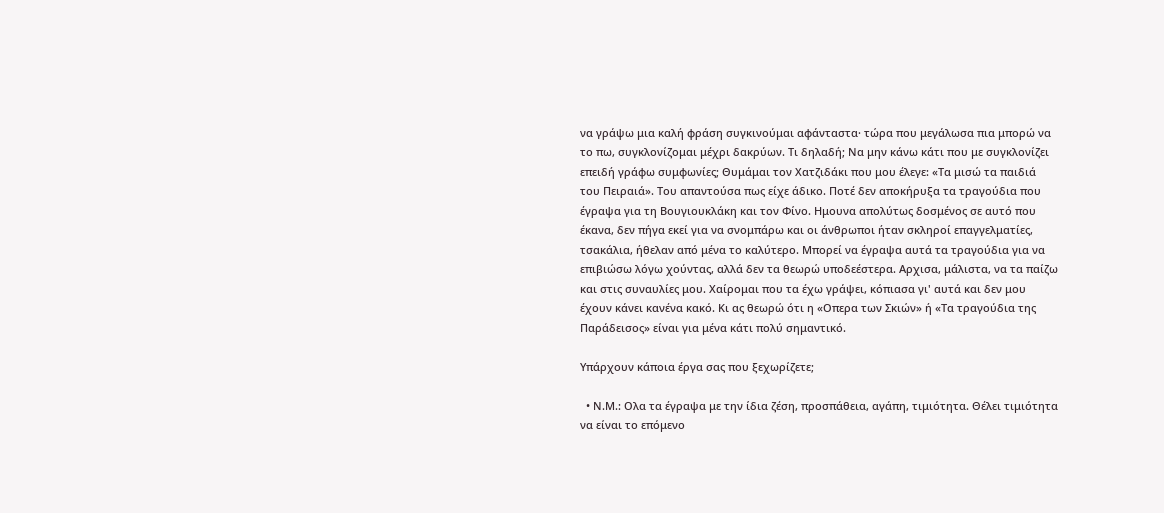να γράψω μια καλή φράση συγκινούμαι αφάνταστα· τώρα που μεγάλωσα πια μπορώ να το πω, συγκλονίζομαι μέχρι δακρύων. Τι δηλαδή; Να μην κάνω κάτι που με συγκλονίζει επειδή γράφω συμφωνίες; Θυμάμαι τον Χατζιδάκι που μου έλεγε: «Τα μισώ τα παιδιά του Πειραιά». Του απαντούσα πως είχε άδικο. Ποτέ δεν αποκήρυξα τα τραγούδια που έγραψα για τη Βουγιουκλάκη και τον Φίνο. Ημουνα απολύτως δοσμένος σε αυτό που έκανα, δεν πήγα εκεί για να σνομπάρω και οι άνθρωποι ήταν σκληροί επαγγελματίες, τσακάλια, ήθελαν από μένα το καλύτερο. Μπορεί να έγραψα αυτά τα τραγούδια για να επιβιώσω λόγω χούντας, αλλά δεν τα θεωρώ υποδεέστερα. Αρχισα, μάλιστα, να τα παίζω και στις συναυλίες μου. Χαίρομαι που τα έχω γράψει, κόπιασα γι' αυτά και δεν μου έχουν κάνει κανένα κακό. Κι ας θεωρώ ότι η «Οπερα των Σκιών» ή «Τα τραγούδια της Παράδεισος» είναι για μένα κάτι πολύ σημαντικό.

Υπάρχουν κάποια έργα σας που ξεχωρίζετε;

  • Ν.Μ.: Ολα τα έγραψα με την ίδια ζέση, προσπάθεια, αγάπη, τιμιότητα. Θέλει τιμιότητα να είναι το επόμενο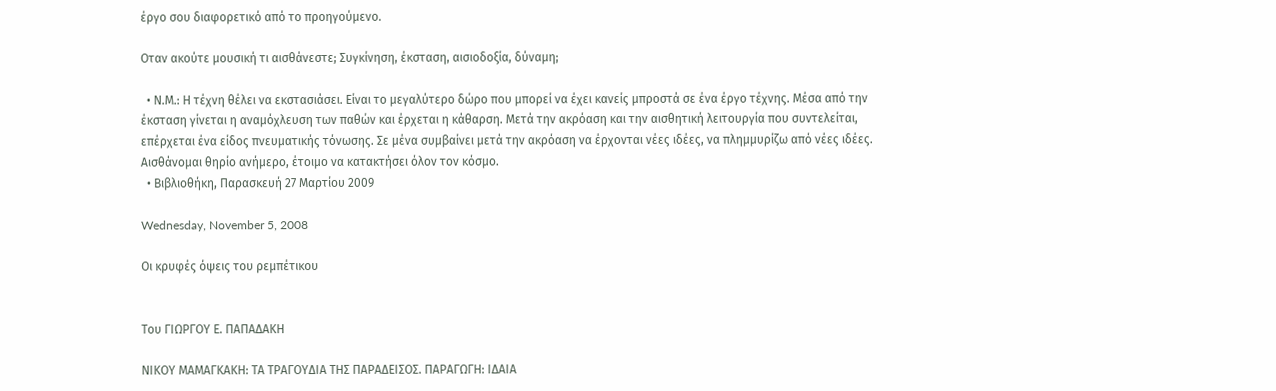έργο σου διαφορετικό από το προηγούμενο.

Οταν ακούτε μουσική τι αισθάνεστε; Συγκίνηση, έκσταση, αισιοδοξία, δύναμη;

  • Ν.Μ.: Η τέχνη θέλει να εκστασιάσει. Είναι το μεγαλύτερο δώρο που μπορεί να έχει κανείς μπροστά σε ένα έργο τέχνης. Μέσα από την έκσταση γίνεται η αναμόχλευση των παθών και έρχεται η κάθαρση. Μετά την ακρόαση και την αισθητική λειτουργία που συντελείται, επέρχεται ένα είδος πνευματικής τόνωσης. Σε μένα συμβαίνει μετά την ακρόαση να έρχονται νέες ιδέες, να πλημμυρίζω από νέες ιδέες. Αισθάνομαι θηρίο ανήμερο, έτοιμο να κατακτήσει όλον τον κόσμο.
  • Βιβλιοθήκη, Παρασκευή 27 Μαρτίου 2009

Wednesday, November 5, 2008

Οι κρυφές όψεις του ρεμπέτικου


Του ΓΙΩΡΓΟΥ Ε. ΠΑΠΑΔΑΚΗ

ΝΙΚΟΥ ΜΑΜΑΓΚΑΚΗ: ΤΑ ΤΡΑΓΟΥΔΙΑ ΤΗΣ ΠΑΡΑΔΕΙΣΟΣ. ΠΑΡΑΓΩΓΗ: ΙΔΑΙΑ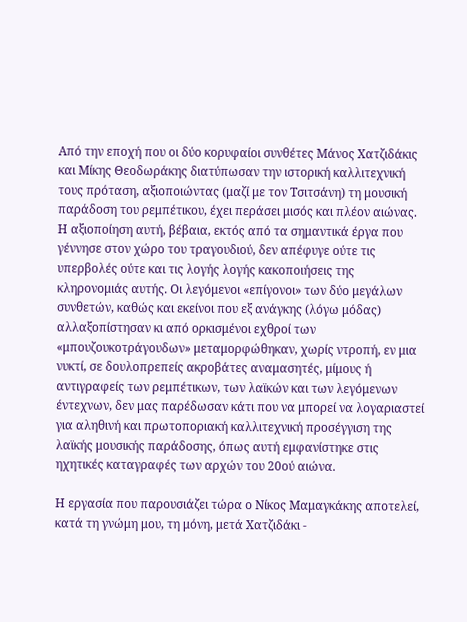Από την εποχή που οι δύο κορυφαίοι συνθέτες Μάνος Χατζιδάκις και Μίκης Θεοδωράκης διατύπωσαν την ιστορική καλλιτεχνική τους πρόταση, αξιοποιώντας (μαζί με τον Τσιτσάνη) τη μουσική παράδοση του ρεμπέτικου, έχει περάσει μισός και πλέον αιώνας. Η αξιοποίηση αυτή, βέβαια, εκτός από τα σημαντικά έργα που γέννησε στον χώρο του τραγουδιού, δεν απέφυγε ούτε τις υπερβολές ούτε και τις λογής λογής κακοποιήσεις της κληρονομιάς αυτής. Οι λεγόμενοι «επίγονοι» των δύο μεγάλων συνθετών, καθώς και εκείνοι που εξ ανάγκης (λόγω μόδας) αλλαξοπίστησαν κι από ορκισμένοι εχθροί των «μπουζουκοτράγουδων» μεταμορφώθηκαν, χωρίς ντροπή, εν μια νυκτί, σε δουλοπρεπείς ακροβάτες αναμασητές, μίμους ή αντιγραφείς των ρεμπέτικων, των λαϊκών και των λεγόμενων έντεχνων, δεν μας παρέδωσαν κάτι που να μπορεί να λογαριαστεί για αληθινή και πρωτοποριακή καλλιτεχνική προσέγγιση της λαϊκής μουσικής παράδοσης, όπως αυτή εμφανίστηκε στις ηχητικές καταγραφές των αρχών του 20ού αιώνα.

Η εργασία που παρουσιάζει τώρα ο Νίκος Μαμαγκάκης αποτελεί, κατά τη γνώμη μου, τη μόνη, μετά Χατζιδάκι -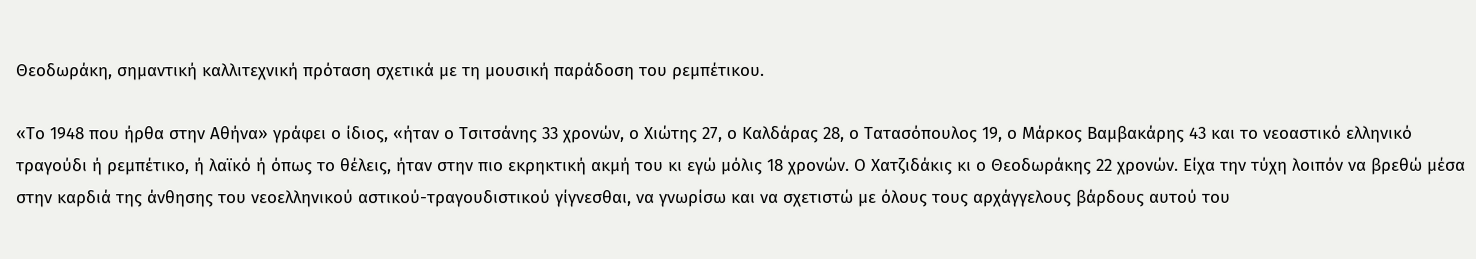Θεοδωράκη, σημαντική καλλιτεχνική πρόταση σχετικά με τη μουσική παράδοση του ρεμπέτικου.

«Το 1948 που ήρθα στην Αθήνα» γράφει ο ίδιος, «ήταν ο Τσιτσάνης 33 χρονών, ο Χιώτης 27, ο Καλδάρας 28, ο Τατασόπουλος 19, ο Μάρκος Βαμβακάρης 43 και το νεοαστικό ελληνικό τραγούδι ή ρεμπέτικο, ή λαϊκό ή όπως το θέλεις, ήταν στην πιο εκρηκτική ακμή του κι εγώ μόλις 18 χρονών. Ο Χατζιδάκις κι ο Θεοδωράκης 22 χρονών. Είχα την τύχη λοιπόν να βρεθώ μέσα στην καρδιά της άνθησης του νεοελληνικού αστικού-τραγουδιστικού γίγνεσθαι, να γνωρίσω και να σχετιστώ με όλους τους αρχάγγελους βάρδους αυτού του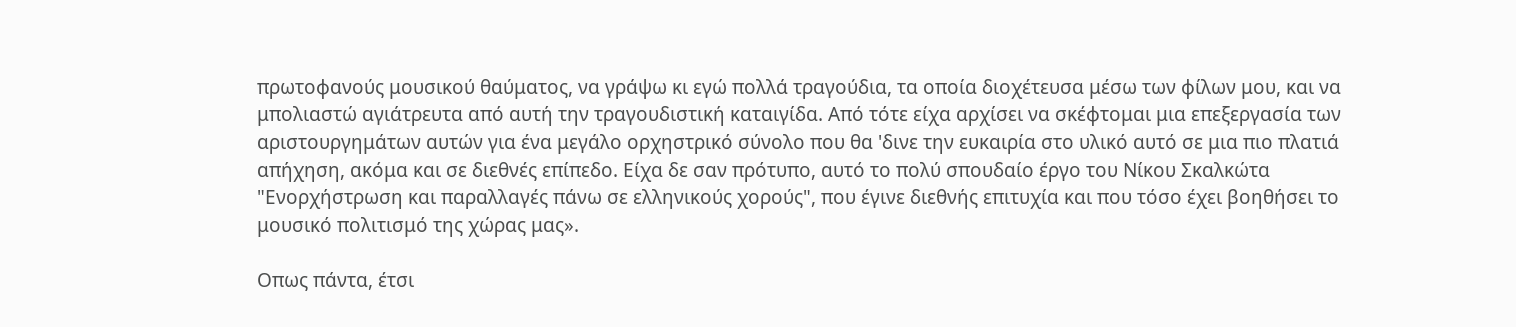πρωτοφανούς μουσικού θαύματος, να γράψω κι εγώ πολλά τραγούδια, τα οποία διοχέτευσα μέσω των φίλων μου, και να μπολιαστώ αγιάτρευτα από αυτή την τραγουδιστική καταιγίδα. Από τότε είχα αρχίσει να σκέφτομαι μια επεξεργασία των αριστουργημάτων αυτών για ένα μεγάλο ορχηστρικό σύνολο που θα 'δινε την ευκαιρία στο υλικό αυτό σε μια πιο πλατιά απήχηση, ακόμα και σε διεθνές επίπεδο. Είχα δε σαν πρότυπο, αυτό το πολύ σπουδαίο έργο του Νίκου Σκαλκώτα "Ενορχήστρωση και παραλλαγές πάνω σε ελληνικούς χορούς", που έγινε διεθνής επιτυχία και που τόσο έχει βοηθήσει το μουσικό πολιτισμό της χώρας μας».

Οπως πάντα, έτσι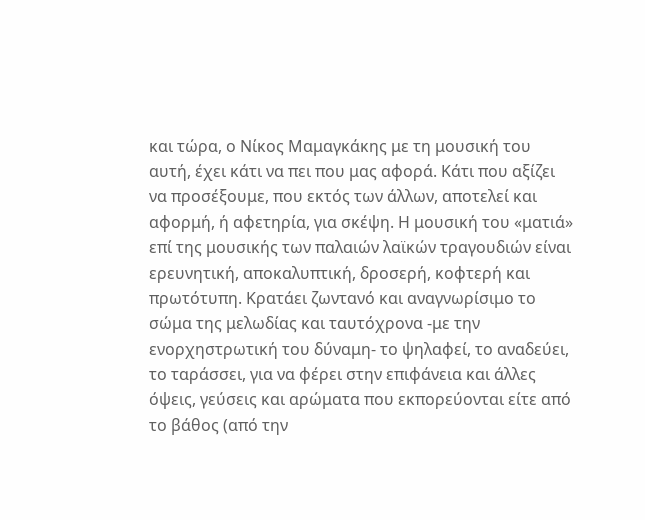και τώρα, ο Νίκος Μαμαγκάκης με τη μουσική του αυτή, έχει κάτι να πει που μας αφορά. Κάτι που αξίζει να προσέξουμε, που εκτός των άλλων, αποτελεί και αφορμή, ή αφετηρία, για σκέψη. Η μουσική του «ματιά» επί της μουσικής των παλαιών λαϊκών τραγουδιών είναι ερευνητική, αποκαλυπτική, δροσερή, κοφτερή και πρωτότυπη. Κρατάει ζωντανό και αναγνωρίσιμο το σώμα της μελωδίας και ταυτόχρονα -με την ενορχηστρωτική του δύναμη- το ψηλαφεί, το αναδεύει, το ταράσσει, για να φέρει στην επιφάνεια και άλλες όψεις, γεύσεις και αρώματα που εκπορεύονται είτε από το βάθος (από την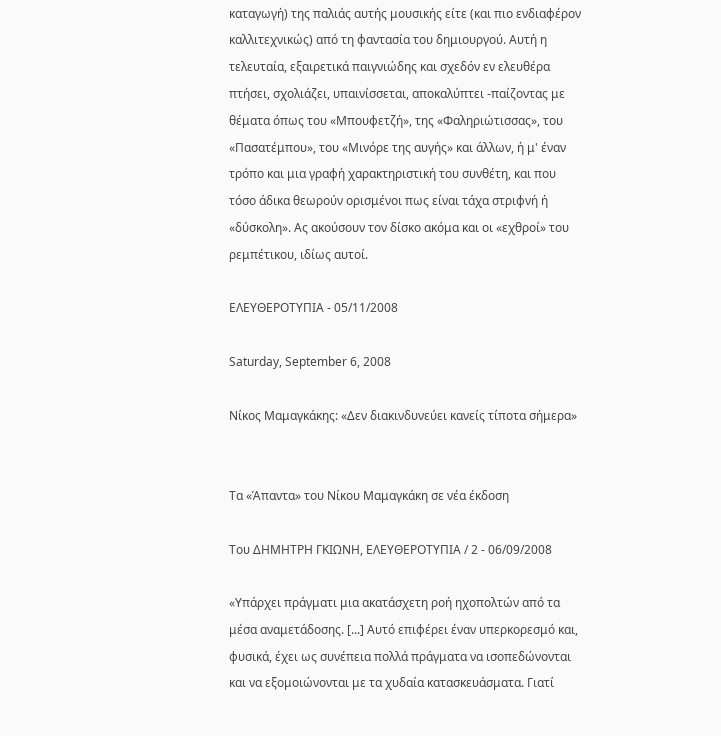καταγωγή) της παλιάς αυτής μουσικής είτε (και πιο ενδιαφέρον καλλιτεχνικώς) από τη φαντασία του δημιουργού. Αυτή η τελευταία, εξαιρετικά παιγνιώδης και σχεδόν εν ελευθέρα πτήσει, σχολιάζει, υπαινίσσεται, αποκαλύπτει -παίζοντας με θέματα όπως του «Μπουφετζή», της «Φαληριώτισσας», του «Πασατέμπου», του «Μινόρε της αυγής» και άλλων, ή μ' έναν τρόπο και μια γραφή χαρακτηριστική του συνθέτη, και που τόσο άδικα θεωρούν ορισμένοι πως είναι τάχα στριφνή ή «δύσκολη». Ας ακούσουν τον δίσκο ακόμα και οι «εχθροί» του ρεμπέτικου, ιδίως αυτοί.

ΕΛΕΥΘΕΡΟΤΥΠΙΑ - 05/11/2008

Saturday, September 6, 2008

Νίκος Μαμαγκάκης: «Δεν διακινδυνεύει κανείς τίποτα σήμερα»


Τα «Άπαντα» του Νίκου Μαμαγκάκη σε νέα έκδοση

Του ΔΗΜΗΤΡΗ ΓΚΙΩΝΗ, ΕΛΕΥΘΕΡΟΤΥΠΙΑ / 2 - 06/09/2008

«Υπάρχει πράγματι μια ακατάσχετη ροή ηχοπολτών από τα μέσα αναμετάδοσης. [...] Αυτό επιφέρει έναν υπερκορεσμό και, φυσικά, έχει ως συνέπεια πολλά πράγματα να ισοπεδώνονται και να εξομοιώνονται με τα χυδαία κατασκευάσματα. Γιατί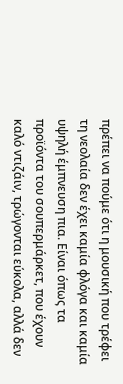πρέπει να πούμε ότι η μουσική που τρέφει τη νεολαία δεν έχει καμία φλόγα και καμία υψηλή έμπνευση πια. Είναι όπως τα προϊόντα του σουπερμάρκετ, που έχουν καλό ντιζάιν, τρώγονται εύκολα, αλλά δεν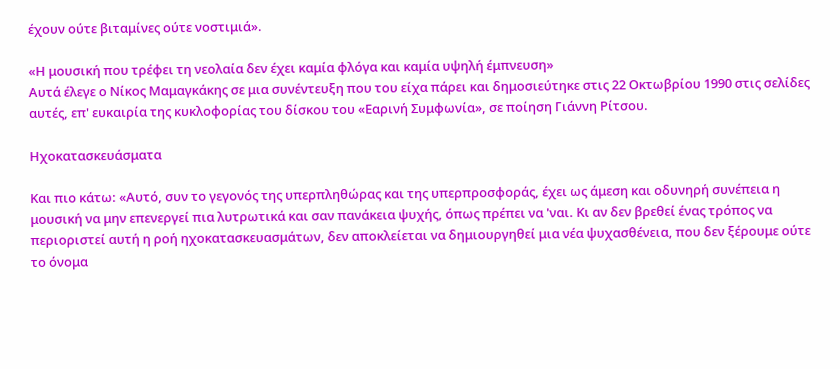έχουν ούτε βιταμίνες ούτε νοστιμιά».

«Η μουσική που τρέφει τη νεολαία δεν έχει καμία φλόγα και καμία υψηλή έμπνευση»
Αυτά έλεγε ο Νίκος Μαμαγκάκης σε μια συνέντευξη που του είχα πάρει και δημοσιεύτηκε στις 22 Οκτωβρίου 1990 στις σελίδες αυτές, επ' ευκαιρία της κυκλοφορίας του δίσκου του «Εαρινή Συμφωνία», σε ποίηση Γιάννη Ρίτσου.

Ηχοκατασκευάσματα

Και πιο κάτω: «Αυτό, συν το γεγονός της υπερπληθώρας και της υπερπροσφοράς, έχει ως άμεση και οδυνηρή συνέπεια η μουσική να μην επενεργεί πια λυτρωτικά και σαν πανάκεια ψυχής, όπως πρέπει να 'ναι. Κι αν δεν βρεθεί ένας τρόπος να περιοριστεί αυτή η ροή ηχοκατασκευασμάτων, δεν αποκλείεται να δημιουργηθεί μια νέα ψυχασθένεια, που δεν ξέρουμε ούτε το όνομα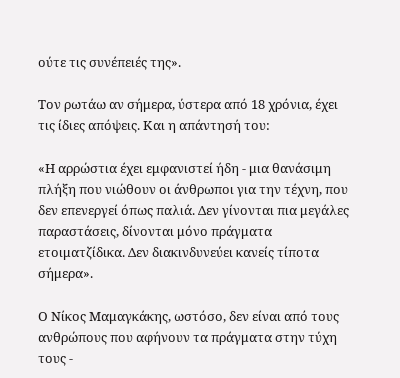ούτε τις συνέπειές της».

Τον ρωτάω αν σήμερα, ύστερα από 18 χρόνια, έχει τις ίδιες απόψεις. Και η απάντησή του:

«Η αρρώστια έχει εμφανιστεί ήδη - μια θανάσιμη πλήξη που νιώθουν οι άνθρωποι για την τέχνη, που δεν επενεργεί όπως παλιά. Δεν γίνονται πια μεγάλες παραστάσεις, δίνονται μόνο πράγματα ετοιματζίδικα. Δεν διακινδυνεύει κανείς τίποτα σήμερα».

Ο Νίκος Μαμαγκάκης, ωστόσο, δεν είναι από τους ανθρώπους που αφήνουν τα πράγματα στην τύχη τους -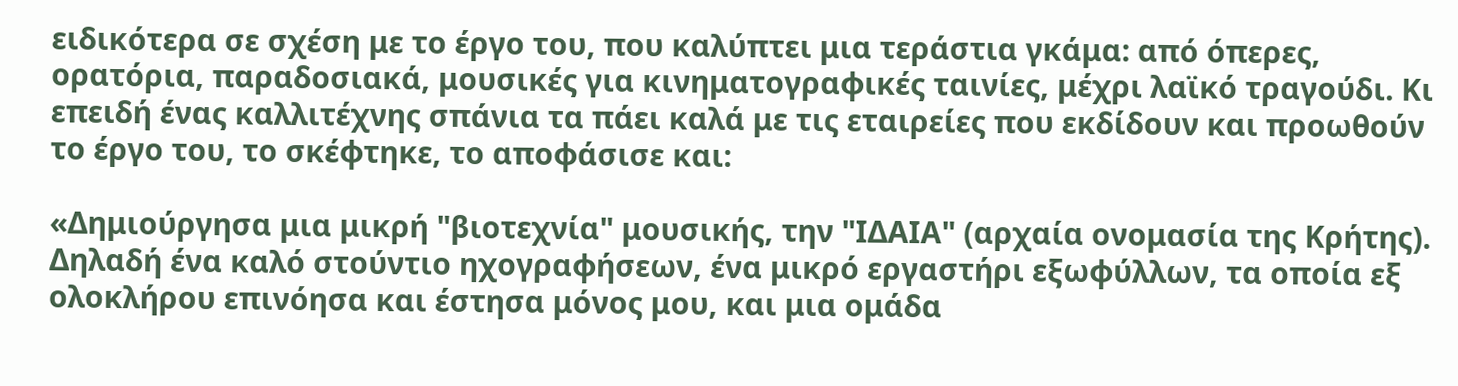ειδικότερα σε σχέση με το έργο του, που καλύπτει μια τεράστια γκάμα: από όπερες, ορατόρια, παραδοσιακά, μουσικές για κινηματογραφικές ταινίες, μέχρι λαϊκό τραγούδι. Κι επειδή ένας καλλιτέχνης σπάνια τα πάει καλά με τις εταιρείες που εκδίδουν και προωθούν το έργο του, το σκέφτηκε, το αποφάσισε και:

«Δημιούργησα μια μικρή "βιοτεχνία" μουσικής, την "ΙΔΑΙΑ" (αρχαία ονομασία της Κρήτης). Δηλαδή ένα καλό στούντιο ηχογραφήσεων, ένα μικρό εργαστήρι εξωφύλλων, τα οποία εξ ολοκλήρου επινόησα και έστησα μόνος μου, και μια ομάδα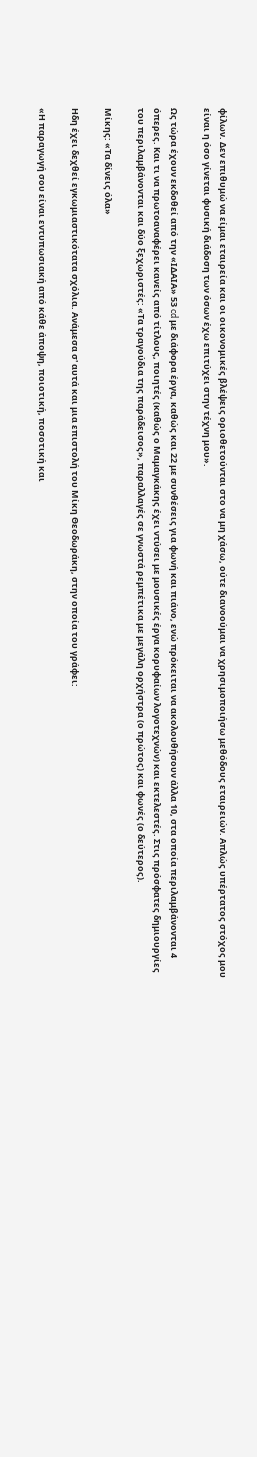φίλων. Δεν επιθυμώ να είμαι εταιρεία και οι οικονομικές βλέψεις οριοθετούνται στο να μη χάσω, ούτε διανοούμαι να χρησιμοποιήσω μεθόδους εταιρειών. Απλώς υπέρτατος στόχος μου είναι η όσο γίνεται φυσική διάδοση των όσων έχω επιτύχει στην τέχνη μου».

Ως τώρα έχουν εκδοθεί από την «ΙΔΑΙΑ» 53 cd με διάφορα έργα, καθώς και 22 με συνθέσεις για φωνή και πιάνο, ενώ πρόκειται να ακολουθήσουν άλλα 10, στα οποία περιλαμβάνονται 4 όπερες. Και τι να πρωτοαναφέρει κανείς από τίτλους, ποιητές (καθώς ο Μαμαγκάκης έχει ντύσει με μουσικές έργα κορυφαίων λογοτεχνών) και εκτελεστές. Στις πρόσφατες δημιουργίες του περιλαμβάνονται και δύο ξεχωριστές: «Τα τραγούδια της παράδεισος», παραλλαγές σε γνωστά ρεμπέτικα με μεγάλη ορχήστρα (ο πρώτος) και φωνές (ο δεύτερος).

Μίκης: «Τα δίνεις όλα»

Ηδη έχει δεχθεί εγκωμιαστικότατα σχόλια. Ανάμεσα σ' αυτά και μια επιστολή του Μίκη Θεοδωράκη, στην οποία του γράφει:

«Η παραγωγή σου είναι εντυπωσιακή από κάθε άποψη, ποιοτική, ποσοτική και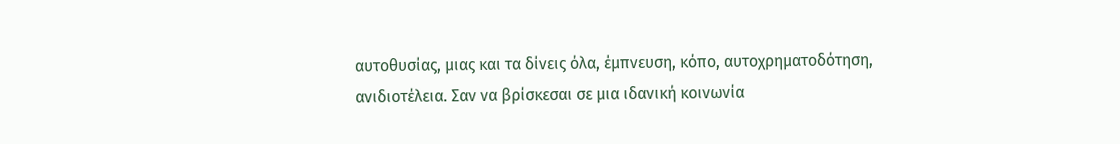αυτοθυσίας, μιας και τα δίνεις όλα, έμπνευση, κόπο, αυτοχρηματοδότηση, ανιδιοτέλεια. Σαν να βρίσκεσαι σε μια ιδανική κοινωνία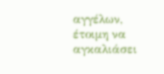αγγέλων, έτοιμη να αγκαλιάσει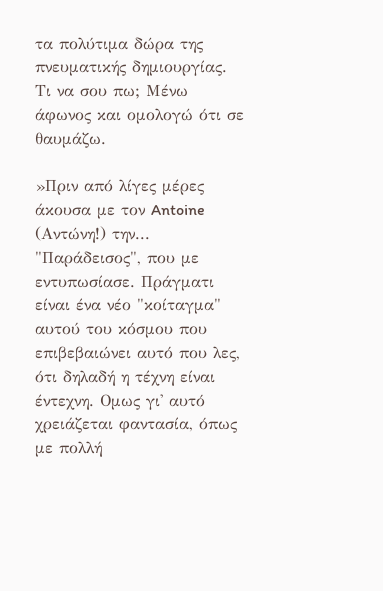τα πολύτιμα δώρα της πνευματικής δημιουργίας. Τι να σου πω; Μένω άφωνος και ομολογώ ότι σε θαυμάζω.

»Πριν από λίγες μέρες άκουσα με τον Antoine (Αντώνη!) την... "Παράδεισος", που με εντυπωσίασε. Πράγματι είναι ένα νέο "κοίταγμα" αυτού του κόσμου που επιβεβαιώνει αυτό που λες, ότι δηλαδή η τέχνη είναι έντεχνη. Ομως γι' αυτό χρειάζεται φαντασία, όπως με πολλή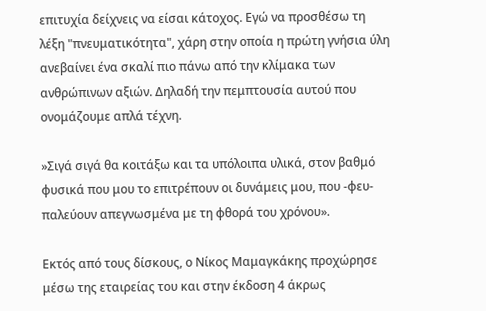επιτυχία δείχνεις να είσαι κάτοχος. Εγώ να προσθέσω τη λέξη "πνευματικότητα", χάρη στην οποία η πρώτη γνήσια ύλη ανεβαίνει ένα σκαλί πιο πάνω από την κλίμακα των ανθρώπινων αξιών. Δηλαδή την πεμπτουσία αυτού που ονομάζουμε απλά τέχνη.

»Σιγά σιγά θα κοιτάξω και τα υπόλοιπα υλικά, στον βαθμό φυσικά που μου το επιτρέπουν οι δυνάμεις μου, που -φευ- παλεύουν απεγνωσμένα με τη φθορά του χρόνου».

Εκτός από τους δίσκους, ο Νίκος Μαμαγκάκης προχώρησε μέσω της εταιρείας του και στην έκδοση 4 άκρως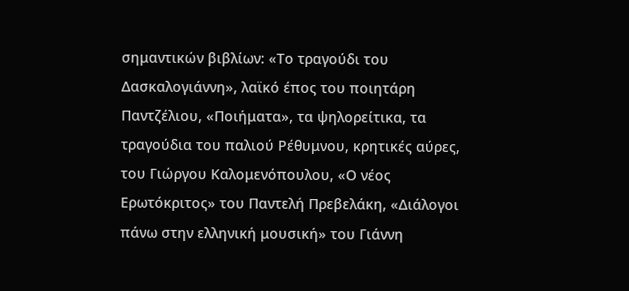σημαντικών βιβλίων: «Το τραγούδι του Δασκαλογιάννη», λαϊκό έπος του ποιητάρη Παντζέλιου, «Ποιήματα», τα ψηλορείτικα, τα τραγούδια του παλιού Ρέθυμνου, κρητικές αύρες, του Γιώργου Καλομενόπουλου, «Ο νέος Ερωτόκριτος» του Παντελή Πρεβελάκη, «Διάλογοι πάνω στην ελληνική μουσική» του Γιάννη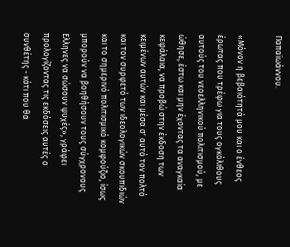Παπαϊωάννου.

«Μόνον η βεβαιότητά μου και ο ένθεος έρωτας που τρέφω για τους ογκόλιθους αυτούς του νεοελληνικού πολιτισμού, με ώθησε, έστω και μην έχοντας τα αναγκαία κεφάλαια, να προβώ στην έκδοση των κειμένων αυτών και μέσα σ' αυτό τον πολτό και τον συρφετό των ιδεολογικών σκουπιδιών και το σημερινό πολιτισμικό κομφούζιο, ίσως μπορούν να βοηθήσουν τους σύγχρονους Ελληνες να σώσουν ψυχές», γράφει προλογίζοντας τις εκδόσεις αυτές ο συνθέτης - κάτι που θα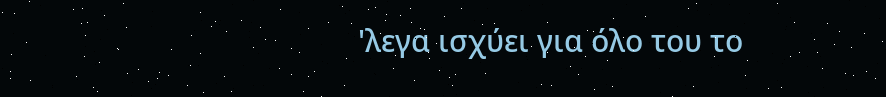'λεγα ισχύει για όλο του το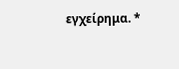εγχείρημα. *